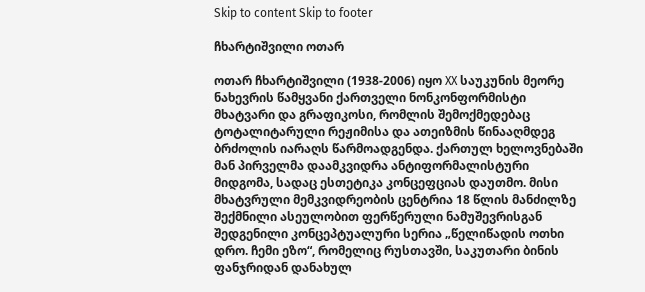Skip to content Skip to footer

ჩხარტიშვილი ოთარ

ოთარ ჩხარტიშვილი (1938-2006) იყო XX საუკუნის მეორე ნახევრის წამყვანი ქართველი ნონკონფორმისტი მხატვარი და გრაფიკოსი, რომლის შემოქმედებაც ტოტალიტარული რეჟიმისა და ათეიზმის წინააღმდეგ ბრძოლის იარაღს წარმოადგენდა. ქართულ ხელოვნებაში მან პირველმა დაამკვიდრა ანტიფორმალისტური მიდგომა, სადაც ესთეტიკა კონცეფციას დაუთმო. მისი მხატვრული მემკვიდრეობის ცენტრია 18 წლის მანძილზე შექმნილი ასეულობით ფერწერული ნამუშევრისგან შედგენილი კონცეპტუალური სერია „წელიწადის ოთხი დრო. ჩემი ეზო“, რომელიც რუსთავში, საკუთარი ბინის ფანჯრიდან დანახულ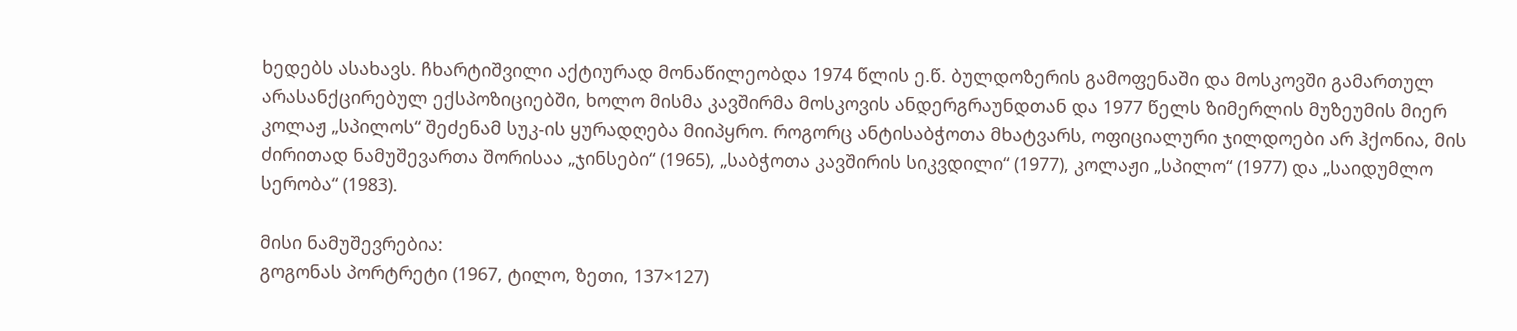ხედებს ასახავს. ჩხარტიშვილი აქტიურად მონაწილეობდა 1974 წლის ე.წ. ბულდოზერის გამოფენაში და მოსკოვში გამართულ არასანქცირებულ ექსპოზიციებში, ხოლო მისმა კავშირმა მოსკოვის ანდერგრაუნდთან და 1977 წელს ზიმერლის მუზეუმის მიერ კოლაჟ „სპილოს“ შეძენამ სუკ-ის ყურადღება მიიპყრო. როგორც ანტისაბჭოთა მხატვარს, ოფიციალური ჯილდოები არ ჰქონია, მის ძირითად ნამუშევართა შორისაა „ჯინსები“ (1965), „საბჭოთა კავშირის სიკვდილი“ (1977), კოლაჟი „სპილო“ (1977) და „საიდუმლო სერობა“ (1983).

მისი ნამუშევრებია:
გოგონას პორტრეტი (1967, ტილო, ზეთი, 137×127)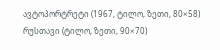ავტოპორტრეტი (1967, ტილო, ზეთი, 80×58)
რუსთავი (ტილო, ზეთი, 90×70)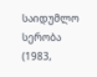საიდუმლო სერობა (1983,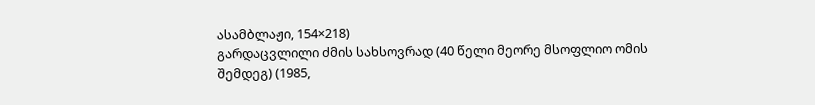ასამბლაჟი, 154×218)
გარდაცვლილი ძმის სახსოვრად (40 წელი მეორე მსოფლიო ომის შემდეგ) (1985,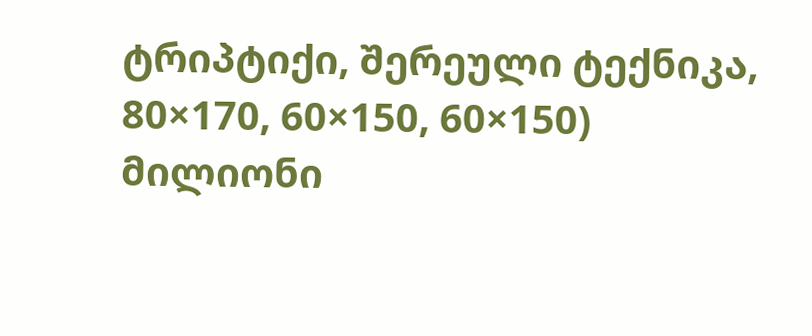ტრიპტიქი, შერეული ტექნიკა, 80×170, 60×150, 60×150)
მილიონი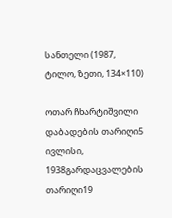სანთელი (1987, ტილო, ზეთი, 134×110)

ოთარ ჩხარტიშვილი
დაბადების თარიღი5 ივლისი, 1938გარდაცვალების თარიღი19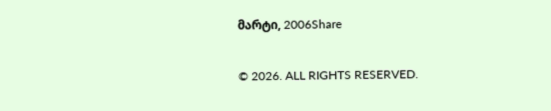მარტი, 2006Share

© 2026. ALL RIGHTS RESERVED.